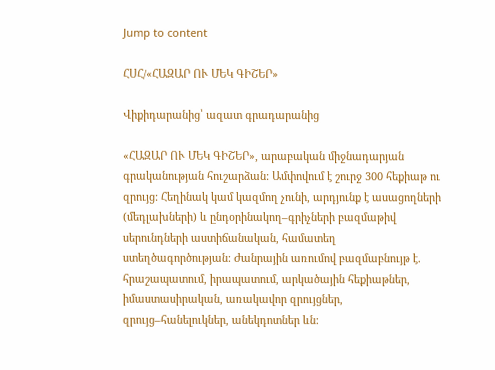Jump to content

ՀՍՀ/«ՀԱԶԱՐ ՈՒ ՄԵԿ ԳԻՇԵՐ»

Վիքիդարանից՝ ազատ գրադարանից

«ՀԱԶԱՐ ՈՒ ՄԵԿ ԳԻՇԵՐ», արաբական միջնադարյան գրականության հուշարձան: Ամփովում է շուրջ 300 հեքիաթ ու զրույց: Հեղինակ կամ կազմող չունի, արդյունք է ասացողների (մեդլախների) և ընդօրինակող–գրիչների բազմաթիվ սերունդների աստիճանական, համատեղ ստեղծագործության: Ժանրային առումով բազմաբնույթ է. հրաշապատում, իրապատում, արկածային հեքիաթներ, իմաստասիրական, առակավոր զրույցներ, զրույց–հանելուկներ, անեկդոտներ ևն: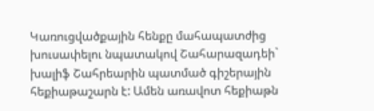Կառուցվածքային հենքը մահապատժից խուսափելու նպատակով Շահարազադեի` խալիֆ Շահրեարին պատմած գիշերային հեքիաթաշարն է: Ամեն առավոտ հեքիաթն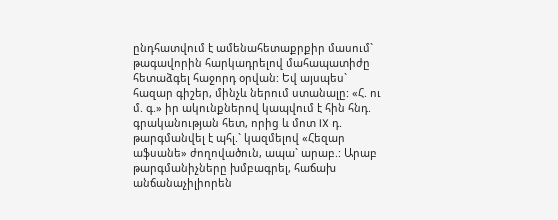ընդհատվում է ամենահետաքրքիր մասում` թագավորին հարկադրելով մահապատիժը հետաձգել հաջորդ օրվան: Եվ այսպես` հազար գիշեր, մինչև ներում ստանալը: «Հ. ու մ. գ.» իր ակունքներով կապվում է հին հնդ. գրականության հետ, որից և մոտ IX դ. թարգմանվել է պհլ.` կազմելով «Հեզար աֆսանե» ժողովածուն, ապա` արաբ.: Արաբ թարգմանիչները խմբագրել, հաճախ անճանաչիլիորեն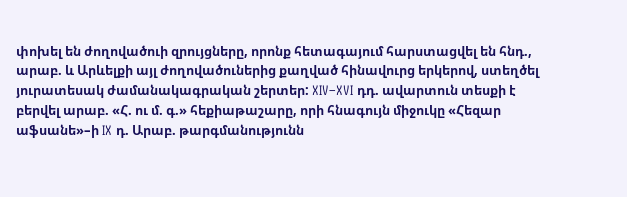փոխել են ժողովածուի զրույցները, որոնք հետագայում հարստացվել են հնդ., արաբ. և Արևելքի այլ ժողովածուներից քաղված հինավուրց երկերով, ստեղծել յուրատեսակ ժամանակագրական շերտեր: XIV–XVI դդ. ավարտուն տեսքի է բերվել արաբ. «Հ. ու մ. գ.» հեքիաթաշարը, որի հնագույն միջուկը «Հեզար աֆսանե»–ի IX դ. Արաբ. թարգմանությունն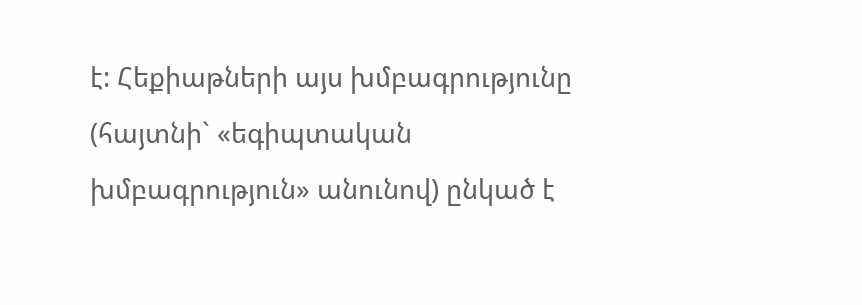է: Հեքիաթների այս խմբագրությունը (հայտնի` «եգիպտական խմբագրություն» անունով) ընկած է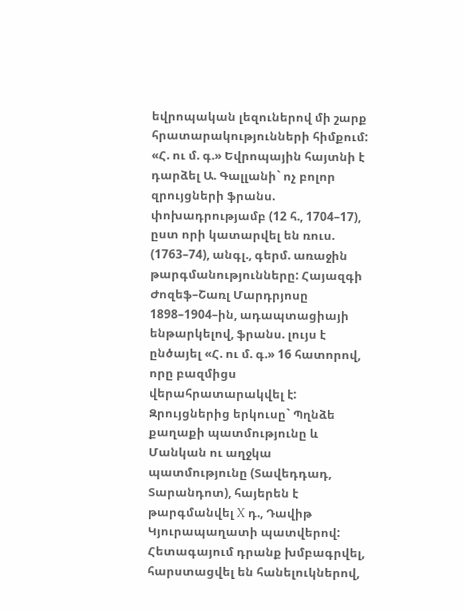եվրոպական լեզուներով մի շարք հրատարակությունների հիմքում: «Հ. ու մ. գ.» Եվրոպային հայտնի է դարձել Ա. Գալլանի` ոչ բոլոր զրույցների ֆրանս. փոխադրությամբ (12 հ., 1704–17), ըստ որի կատարվել են ռուս. (1763–74), անգլ., գերմ. առաջին թարգմանությունները: Հայազգի Ժոզեֆ–Շառլ Մարդրյոսը 1898–1904–ին, ադապտացիայի ենթարկելով, ֆրանս. լույս է ընծայել «Հ. ու մ. գ.» 16 հատորով, որը բազմիցս վերահրատարակվել է: Զրույցներից երկուսը` Պղնձե քաղաքի պատմությունը և Մանկան ու աղջկա պատմությունը (Տավեդդադ, Տարանդոտ), հայերեն է թարգմանվել X դ., Դավիթ Կյուրապաղատի պատվերով: Հետագայում դրանք խմբագրվել, հարստացվել են հանելուկներով,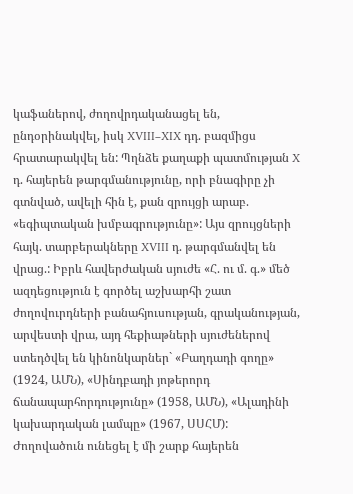կաֆաներով, ժողովրդականացել են, ընդօրինակվել, իսկ XVIII–XIX դդ. բազմիցս հրատարակվել են: Պղնձե քաղաքի պատմության X դ. հայերեն թարգմանությունը, որի բնագիրը չի գտնված, ավելի հին է, քան զրույցի արաբ. «եգիպտական խմբագրությունը»: Այս զրույցների հայկ. տարբերակները XVIII դ. թարգմանվել են վրաց.: Իբրև հավերժական սյուժե «Հ. ու մ. գ.» մեծ ազդեցություն է գործել աշխարհի շատ ժողովուրդների բանահյուսության, գրականության, արվեստի վրա, այդ հեքիաթների սյուժեներով ստեդծվել են կինոնկարներ` «Բաղդադի գողը» (1924, ԱՄՆ), «Սինդբադի յոթերորդ ճանապարհորդությունը» (1958, ԱՄՆ), «Ալադինի կախարդական լամպը» (1967, ՍՍՀՄ): Ժողովածուն ունեցել է մի շարք հայերեն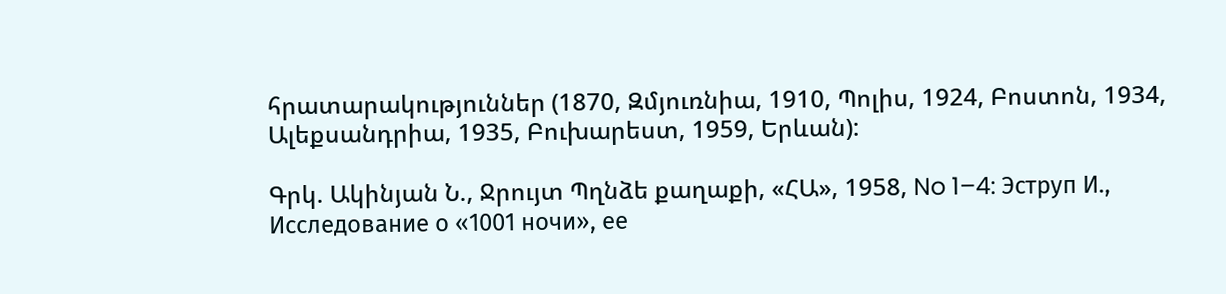հրատարակություններ (1870, Զմյուռնիա, 1910, Պոլիս, 1924, Բոստոն, 1934, Ալեքսանդրիա, 1935, Բուխարեստ, 1959, Երևան):

Գրկ. Ակինյան Ն., Ջրույտ Պղնձե քաղաքի, «ՀԱ», 1958, No 1–4: Эструп И., Исследование о «1001 ночи», ее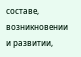составе, возникновении и развитии,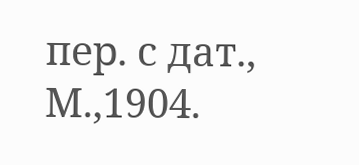пер. с дат., М.,1904.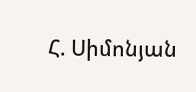Հ. Սիմոնյան